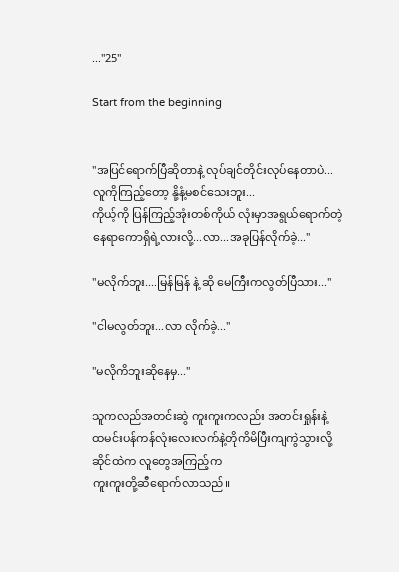..."25"

Start from the beginning


"အပြင်ရောက်ပြီဆိုတာနဲ့ လုပ်ချင်တိုင်းလုပ်နေတာပဲ...
လူကိုကြည့်တော့ နို့နံ့မစင်သေးဘူး...
ကိုယ့်ကို ပြန်ကြည့်အုံးတစ်ကိုယ် လုံးမှာအရွယ်ရောက်တဲ့
နေရာကောရှိရဲ့လားလို့...လာ...အခုပြန်လိုက်ခဲ့..."

"မလိုက်ဘူး....မြန်မြန် နဲ့ ဆို မေကြီးကလွတ်ပြီသား..."

"ငါမလွတ်ဘူး...လာ လိုက်ခဲ့..."

"မလိုကိဘူးဆိုနေမှ..."

သူကလည်အတင်းဆွဲ ကူးကူးကလည်း အတင်းရှုန်းနဲ့
ထမင်းပန်ကန်လုံးလေးလက်နဲ့တိုကိမိပြီးကျကွဲသွားလို့
ဆိုင်ထဲက လူတွေအကြည့်က
ကူးကူးတို့ဆီရောက်လာသည်။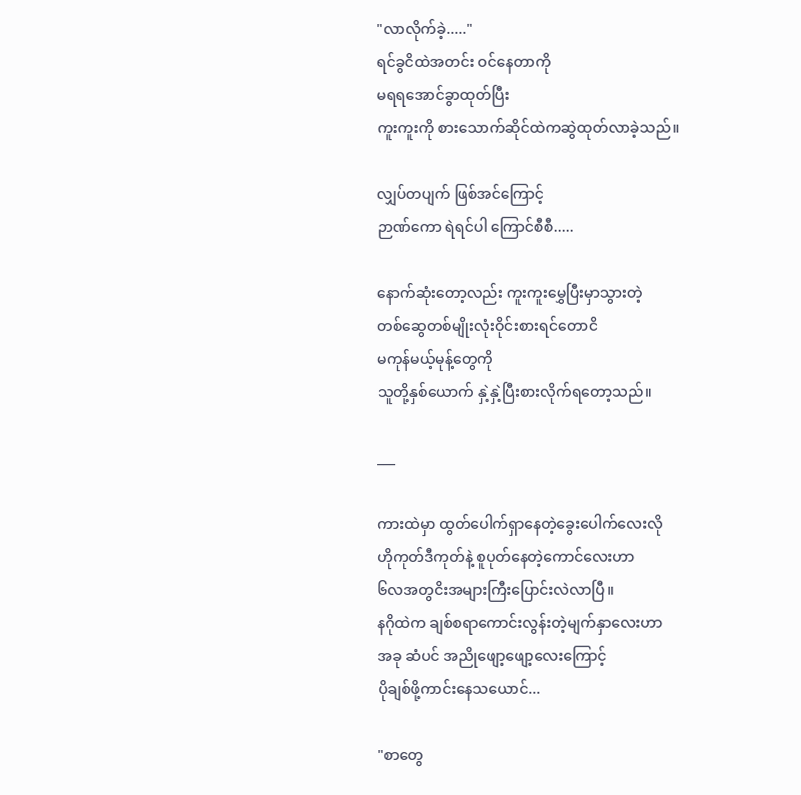"လာလိုက်ခဲ့....."
ရင်ခွငိထဲအတင်း ဝင်နေတာကို
မရရအောင်ခွာထုတ်ပြီး
ကူးကူးကို စားသောက်ဆိုင်ထဲကဆွဲထုတ်လာခဲ့သည်။

လျှပ်တပျက် ဖြစ်အင်ကြောင့်
ဉာဏ်ကော ရဲရင်ပါ ကြောင်စီစီ.....

နောက်ဆုံးတော့လည်း ကူးကူးမွှေပြီးမှာသွားတဲ့
တစ်ဆွေတစ်မျိုးလုံးဝိုင်းစားရင်တောငိ
မကုန်မယ့်မုန့်တွေကို
သူတို့နှစ်ယောက် နှဲ့နှဲ့ပြီးစားလိုက်ရတော့သည်။

___

ကားထဲမှာ ထွတ်ပေါက်ရှာနေတဲ့ခွေးပေါက်လေးလို
ဟိုကုတ်ဒီကုတ်နဲ့ စူပုတ်နေတဲ့ကောင်လေးဟာ
၆လအတွငိးအများကြီးပြောင်းလဲလာပြီ။
နဂိုထဲက ချစ်စရာကောင်းလွန်းတဲ့မျက်နှာလေးဟာ
အခု ဆံပင် အညိုဖျော့ဖျော့လေးကြောင့်
ပိုချစ်ဖို့ကာင်းနေသယောင်...

"စာတွေ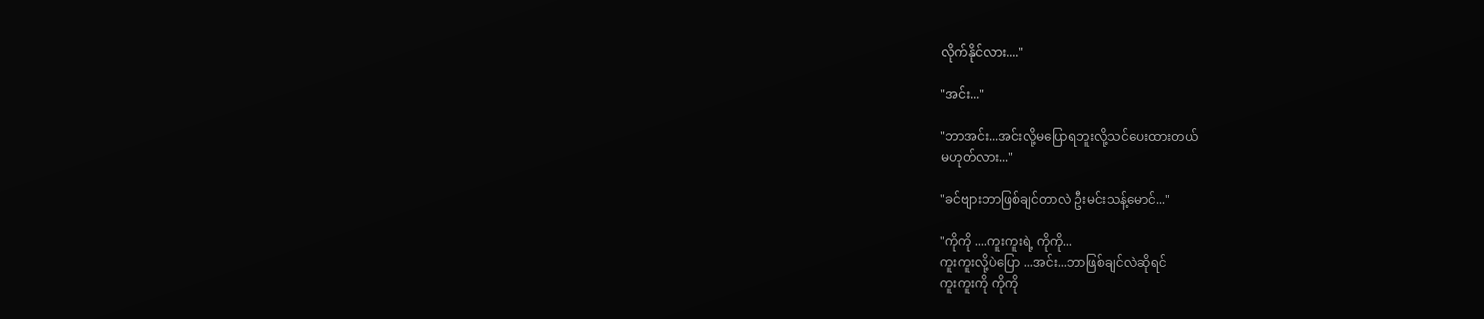လိုက်နိုင်လား...."

"အင်း..."

"ဘာအင်း...အင်းလို့မပြောရဘူးလို့သင်ပေးထားတယ်
မဟုတ်လား..."

"ခင်ဗျားဘာဖြစ်ချင်တာလဲ ဦးမင်းသန့်မောင်..."

"ကိုကို ....ကူးကူးရဲ့ ကိုကို...
ကူးကူးလို့ပဲပြော ...အင်း...ဘာဖြစ်ချင်လဲဆိုရင်
ကူးကူးကို ကိုကို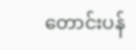တောင်းပန်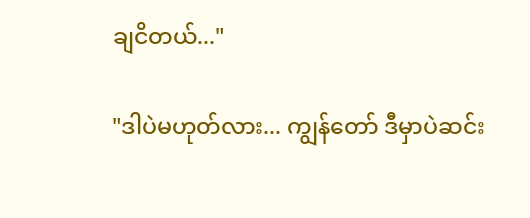ချငိတယ်..."

"ဒါပဲမဟုတ်လား... ကျွန်တော် ဒီမှာပဲဆင်း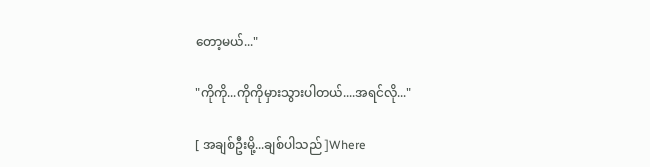တော့မယ်..."

"ကိုကို...ကိုကိုမှားသွားပါတယ်....အရင်လို..."

[ အချစ်ဦးမို့...ချစ်ပါသည် ]Where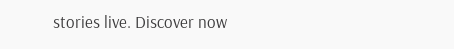stories live. Discover now